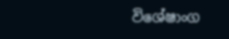විශේෂාංග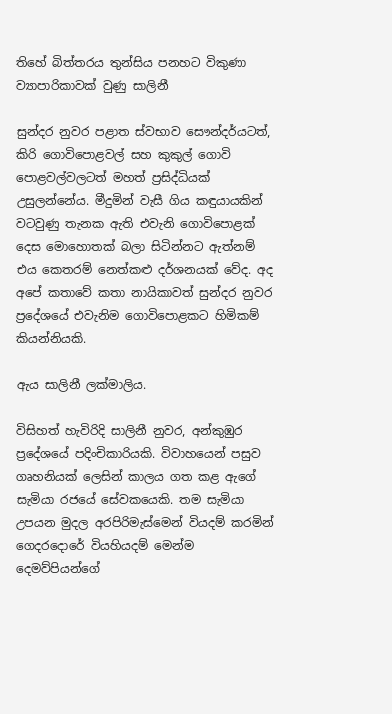තිහේ බිත්තරය තුන්සිය පනහට විකුණා ව්‍යාපාරිකාවක් වුණු සාලිනී

සුන්දර නුවර පළාත ස්වභාව සෞන්දර්යටත්, කිරි ගොවිපොළවල් සහ කුකුල් ගොවි පොළවල්වලටත් මහත් ප්‍රසිද්ධියක්  උසුලන්නේය. මීදුමින් වැසී ගිය කඳුයායකින් වටවුණු තැනක ඇති එවැනි ගොවිපොළක් දෙස මොහොතක් බලා සිටින්නට ඇත්නම් එය කෙතරම් නෙත්කළු දර්ශනයක් වේද. අද අපේ කතාවේ කතා නායිකාවත් සුන්දර නුවර ප්‍රදේශයේ එවැනිම ගොවිපොළකට හිමිකම් කියන්නියකි.

ඇය සාලිනී ලක්මාලිය.

විසිහත් හැවිරිදි සාලිනී නුවර, අන්කුඹුර ප්‍රදේශයේ පදිංචිකාරියකි. විවාහයෙන් පසුව ගෘහනියක් ලෙසින් කාලය ගත කළ ඇගේ සැමියා රජයේ සේවකයෙකි. තම සැමියා උපයන මුදල අරපිරිමැස්මෙන් වියදම් කරමින් ගෙදරදොරේ වියහියදම් මෙන්ම දෙමව්පියන්ගේ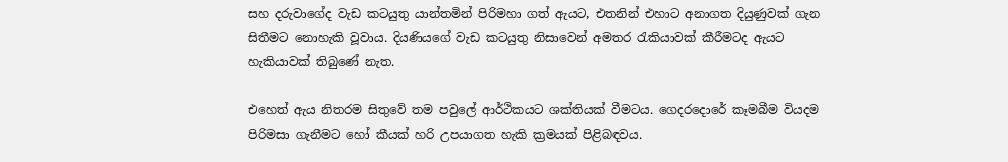සහ දරුවාගේද වැඩ කටයුතු යාන්තමින් පිරිමහා ගත් ඇයට, එතනින් එහාට අනාගත දියුණුවක් ගැන සිතීමට නොහැකි වූවාය. දියණියගේ වැඩ කටයුතු නිසාවෙන් අමතර රැකියාවක් කීරීමටද ඇයට හැකියාවක් තිබුණේ නැත.

එහෙත් ඇය නිතරම සිතුවේ තම පවුලේ ආර්ථිකයට ශක්තියක් වීමටය. ගෙදරදොරේ කෑමබීම වියදම පිරිමසා ගැනීමට හෝ කීයක් හරි උපයාගත හැකි ක්‍රමයක් පිළිබඳවය.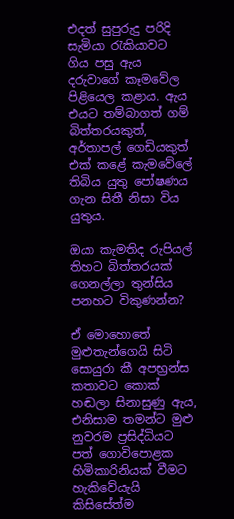එදත් සුපුරුදු පරිදි සැමියා රැකියාවට ගිය පසු ඇය දරුවාගේ කෑමවේල පිළියෙල කළාය. ඇය එයට තම්බාගත් ගම් බිත්තරයකුත්, අර්තාපල් ගෙඩියකුත් එක් කළේ කැමවේලේ තිබිය යුතු පෝෂණය  ගැන සිතී නිසා විය යුතුය.

ඔයා කැමතිද රුපියල් තිහට බිත්තරයක් ගෙනල්ලා තුන්සිය පනහට විකුණන්න?

ඒ මොහොතේ මුළුතැන්ගෙයි සිටි සොයුරා කී අපභ්‍රන්ස කතාවට කොක් හඬලා සිනාසුණු ඇය, එනිසාම තමන්ට මුළු නුවරම ප්‍රසිද්ධියට පත් ගොවිපොළක හිමිකාරිනියක් වීමට හැකිවේයැයි කිසිසේත්ම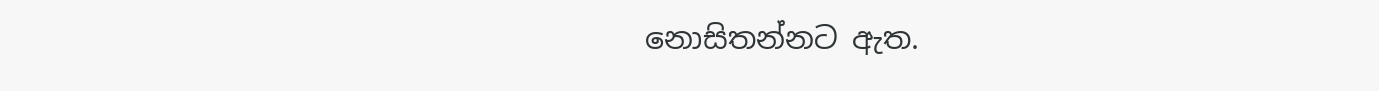නොසිතන්නට ඇත.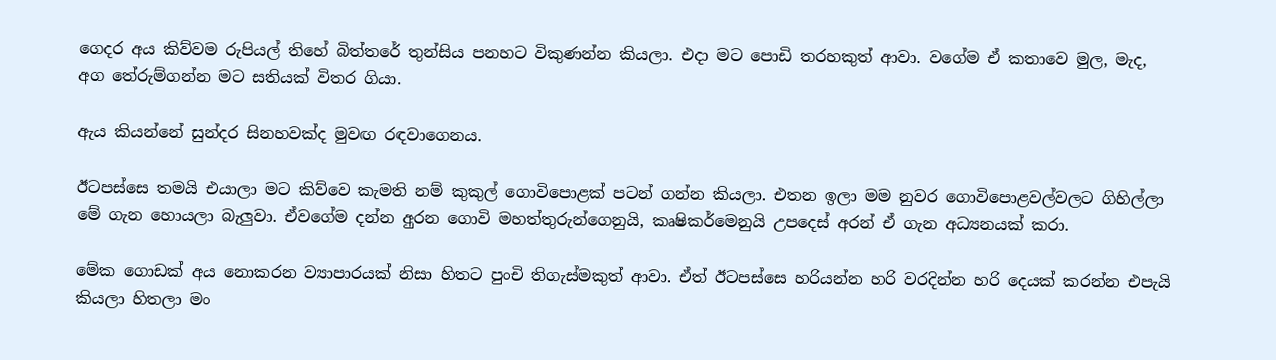ගෙදර අය කිව්වම රුපියල් තිහේ බිත්තරේ තුන්සිය පනහට විකුණන්න කියලා. එදා මට පොඩි තරහකුත් ආවා. වගේම ඒ කතාවෙ මුල, මැද, අග තේරුම්ගන්න මට සතියක් විතර ගියා.

ඇය කියන්නේ සුන්දර සිනහවක්ද මුවඟ රඳවාගෙනය.

ඊටපස්සෙ තමයි එයාලා මට කිව්වෙ කැමති නම් කුකුල් ගොවිපොළක් පටන් ගන්න කියලා. එතන ඉලා මම නුවර ගොවිපොළවල්වලට ගිහිල්ලා මේ ගැන හොයලා බැලුවා. ඒවගේම දන්න අුරන ගොවි මහත්තුරුන්ගෙනුයි, කෘෂිකර්මෙනුයි උපදෙස් අරන් ඒ ගැන අධ්‍යනයක් කරා.

මේක ගොඩක් අය නොකරන ව්‍යාපාරයක් නිසා හිතට පුංචි තිගැස්මකුත් ආවා. ඒත් ඊටපස්සෙ හරියන්න හරි වරදින්න හරි දෙයක් කරන්න එපැයි කියලා හිතලා මං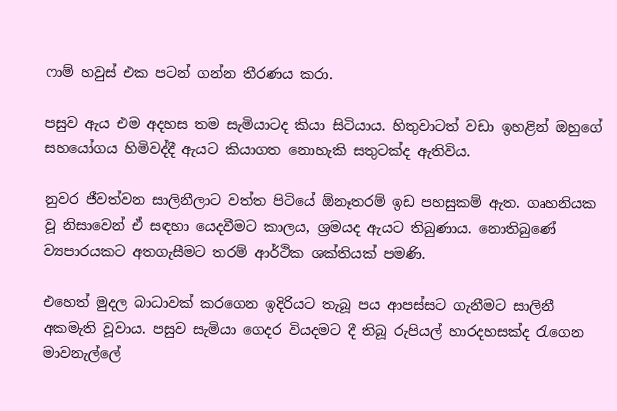ෆාම් හවුස් එක පටන් ගන්න තීරණය කරා.

පසුව ඇය එම අදහස තම සැමියාටද කියා සිටියාය. හිතුවාටත් වඩා ඉහළින් ඔහුගේ සහයෝගය හිමිවද්දී ඇයට කියාගත නොහැකි සතුටක්ද ඇතිවිය.

නුවර ජීවත්වන සාලිනීලාට වත්ත පිටියේ ඕනෑතරම් ඉඩ පහසුකම් ඇත. ගෘහනියක වූ නිසාවෙන් ඒ සඳහා යෙදවීමට කාලය, ශ්‍රමයද ඇයට තිබුණාය. නොතිබුණේ ව්‍යපාරයකට අතගැසීමට තරම් ආර්ථික ශක්තියක් පමණි.

එහෙත් මුදල බාධාවක් කරගෙන ඉදිරියට තැබූ පය ආපස්සට ගැනීමට සාලිනී අකමැති වූවාය. පසුව සැමියා ගෙදර වියදමට දී තිබූ රුපියල් හාරදහසක්ද රැගෙන මාවනැල්ලේ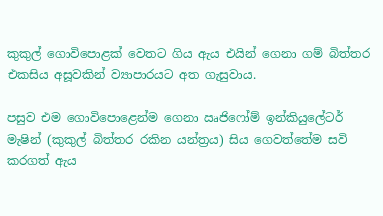කුකුල් ගොවිපොළක් වෙතට ගිය ඇය එයින් ගෙනා ගම් බිත්තර එකසිය අසූවකින් ව්‍යාපාරයට අත ගැසුවාය.

පසුව එම ගොවිපොළෙන්ම ගෙනා ඍජිෆෝම් ඉන්කියුලේටර් මැෂින් (කුකුල් බිත්තර රකින යන්ත්‍රය) සිය ගෙවත්තේම සවි කරගත් ඇය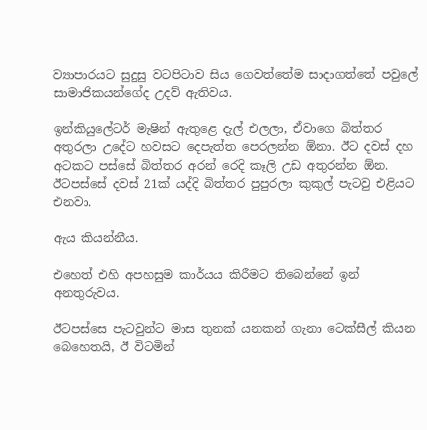ව්‍යාපාරයට සුදුසු වටපිටාව සිය ගෙවත්තේම සාදාගත්තේ පවුලේ සාමාජිකයන්ගේද උදව් ඇතිවය.

ඉන්කියුලේටර් මැෂින් ඇතුළෙ දැල් එලලා, ඒවාගෙ බිත්තර අතුරලා උදේට හවසට දෙපැත්ත පෙරලන්න ඕනා. ඊට දවස් දහ අටකට පස්සේ බිත්තර අරන් රෙදි කෑලි උඩ අතුරන්න ඕන. ඊටපස්සේ දවස් 21ක් යද්දි බිත්තර පුපුරලා කුකුල් පැටවු එළියට එනවා.

ඇය කියන්නීය.

එහෙත් එහි අපහසුම කාර්යය කිරීමට තිබෙන්නේ ඉන් අනතුරුවය.

ඊටපස්සෙ පැටවුන්ට මාස තුනක් යනකන් ගැනා ටෙක්සීල් කියන බෙහෙතයි, ඊ විටමින්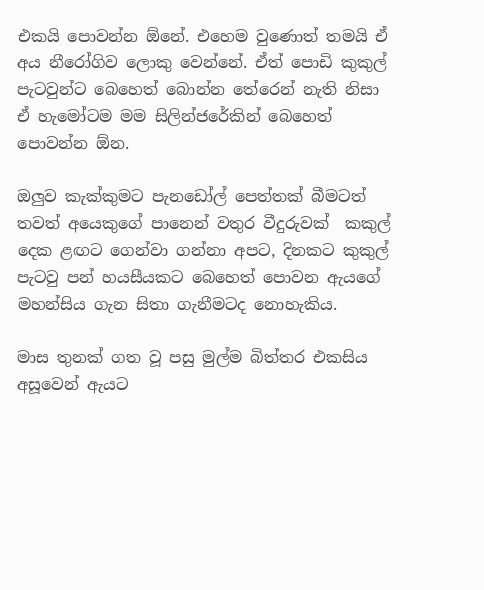එකයි පොවන්න ඕනේ. එහෙම වුණොත් තමයි ඒ අය නීරෝගිව ලොකු වෙන්නේ. ඒත් පොඩි කුකුල් පැටවුන්ට බෙහෙත් බොන්න තේරෙන් නැති නිසා ඒ හැමෝටම මම සිලින්ජරේකින් බෙහෙත් පොවන්න ඕන.

ඔලුව කැක්කුමට පැනඩෝල් පෙත්තක් බීමටත් තවත් අයෙකුගේ පානෙන් වතුර වීදුරුවක්  කකුල් දෙක ළඟට ගෙන්වා ගන්නා අපට, දිනකට කුකුල් පැටවු පන් හයසීයකට බෙහෙත් පොවන ඇයගේ මහන්සිය ගැන සිතා ගැනීමටද නොහැකිය.

මාස තුනක් ගත වූ පසු මුල්ම බිත්තර එකසිය අසූවෙන් ඇයට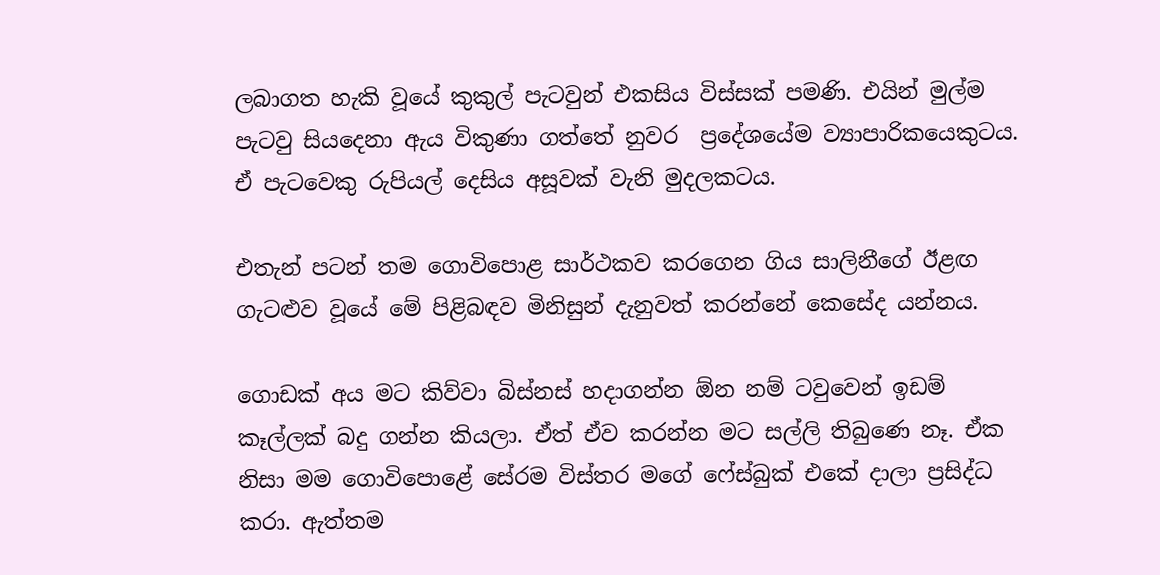ලබාගත හැකි වූයේ කුකුල් පැටවුන් එකසිය විස්සක් පමණි. එයින් මුල්ම පැටවු සියදෙනා ඇය විකුණා ගත්තේ නුවර  ප්‍රදේශයේම ව්‍යාපාරිකයෙකුටය. ඒ පැටවෙකු රුපියල් දෙසිය අසූවක් වැනි මුදලකටය.

එතැන් පටන් තම ගොවිපොළ සාර්ථකව කරගෙන ගිය සාලිනීගේ ඊළඟ ගැටළුව වූයේ මේ පිළිබඳව මිනිසුන් දැනුවත් කරන්නේ කෙසේද යන්නය.

ගොඩක් අය මට කිව්වා බිස්නස් හදාගන්න ඕන නම් ටවුවෙන් ඉඩම් කෑල්ලක් බදු ගන්න කියලා. ඒත් ඒව කරන්න මට සල්ලි තිබුණෙ නෑ. ඒක නිසා මම ගොවිපොළේ සේරම විස්තර මගේ ෆේස්බුක් එකේ දාලා ප්‍රසිද්ධ කරා. ඇත්තම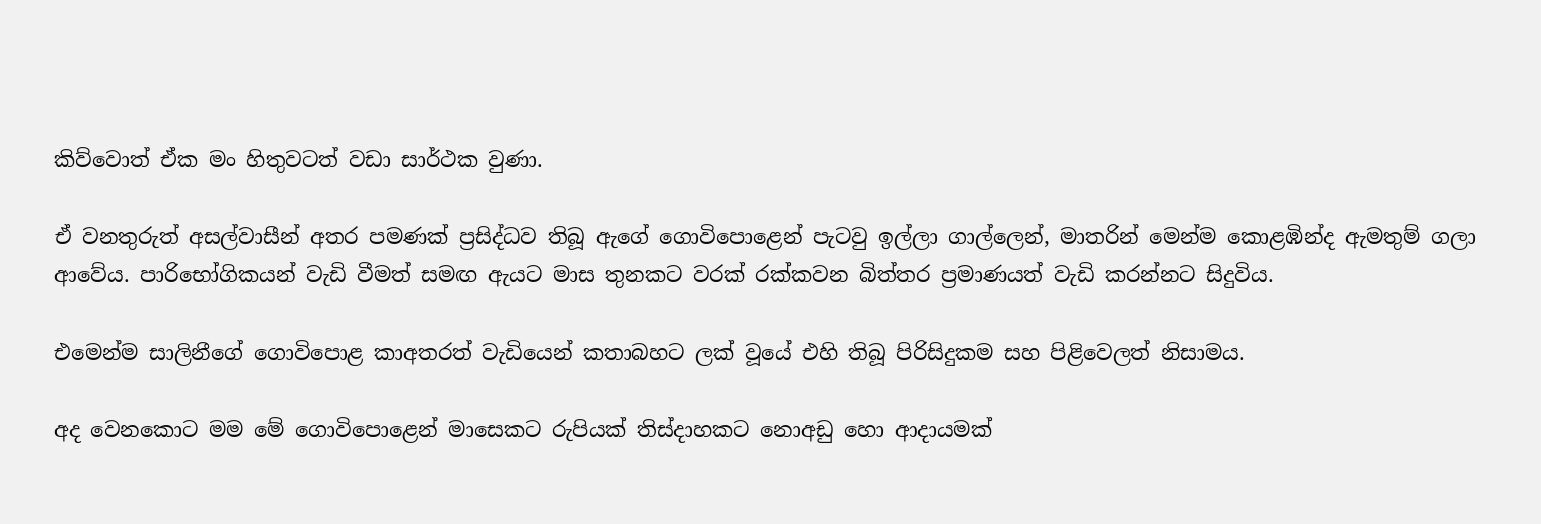කිව්වොත් ඒක මං හිතුවටත් වඩා සාර්ථක වුණා.

ඒ වනතුරුත් අසල්වාසීන් අතර පමණක් ප්‍රසිද්ධව තිබූ ඇගේ ගොවිපොළෙන් පැටවු ඉල්ලා ගාල්ලෙන්, මාතරින් මෙන්ම කොළඹින්ද ඇමතුම් ගලා ආවේය. පාරිභෝගිකයන් වැඩි වීමත් සමඟ ඇයට මාස තුනකට වරක් රක්කවන බිත්තර ප්‍රමාණයත් වැඩි කරන්නට සිදුවිය.

එමෙන්ම සාලිනීගේ ගොවිපොළ කාඅතරත් වැඩියෙන් කතාබහට ලක් වූයේ එහි තිබූ පිරිසිදුකම සහ පිළිවෙලත් නිසාමය.

අද වෙනකොට මම මේ ගොවිපොළෙන් මාසෙකට රුපියක් තිස්දාහකට නොඅඩු හො ආදායමක්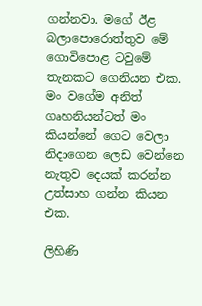ගන්නවා. මගේ ඊළ බලාපොරොත්තුව මේ ගොවිපොළ ටවුමේ තැනකට ගෙනියන එක. මං වගේම අනිත් ගෘහනියන්ටත් මං කියන්නේ ගෙට වෙලා නිදාගෙන ලෙඩ වෙන්නෙ නැතුව දෙයක් කරන්න උත්සාහ ගන්න කියන එක.

ලිහිණි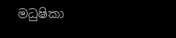මධුෂිකා